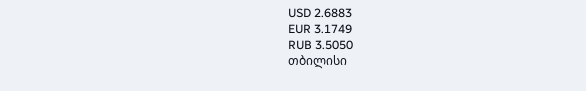USD 2.6883
EUR 3.1749
RUB 3.5050
თბილისი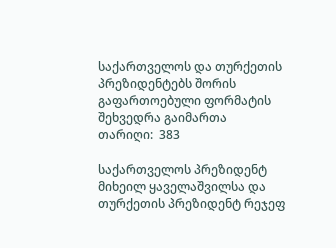საქართველოს და თურქეთის პრეზიდენტებს შორის გაფართოებული ფორმატის შეხვედრა გაიმართა
თარიღი:  383

საქართველოს პრეზიდენტ მიხეილ ყაველაშვილსა და თურქეთის პრეზიდენტ რეჯეფ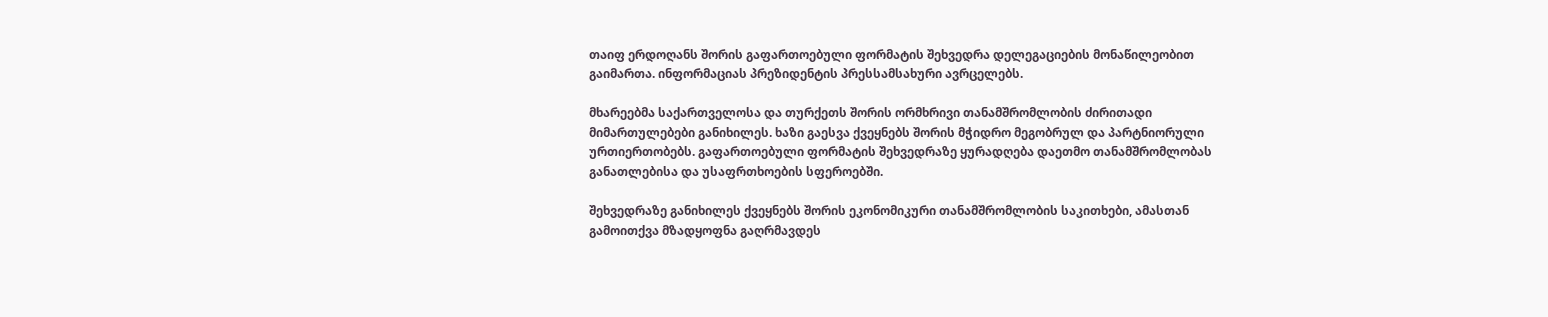თაიფ ერდოღანს შორის გაფართოებული ფორმატის შეხვედრა დელეგაციების მონაწილეობით გაიმართა. ინფორმაციას პრეზიდენტის პრესსამსახური ავრცელებს.

მხარეებმა საქართველოსა და თურქეთს შორის ორმხრივი თანამშრომლობის ძირითადი მიმართულებები განიხილეს. ხაზი გაესვა ქვეყნებს შორის მჭიდრო მეგობრულ და პარტნიორული ურთიერთობებს. გაფართოებული ფორმატის შეხვედრაზე ყურადღება დაეთმო თანამშრომლობას განათლებისა და უსაფრთხოების სფეროებში.

შეხვედრაზე განიხილეს ქვეყნებს შორის ეკონომიკური თანამშრომლობის საკითხები, ამასთან გამოითქვა მზადყოფნა გაღრმავდეს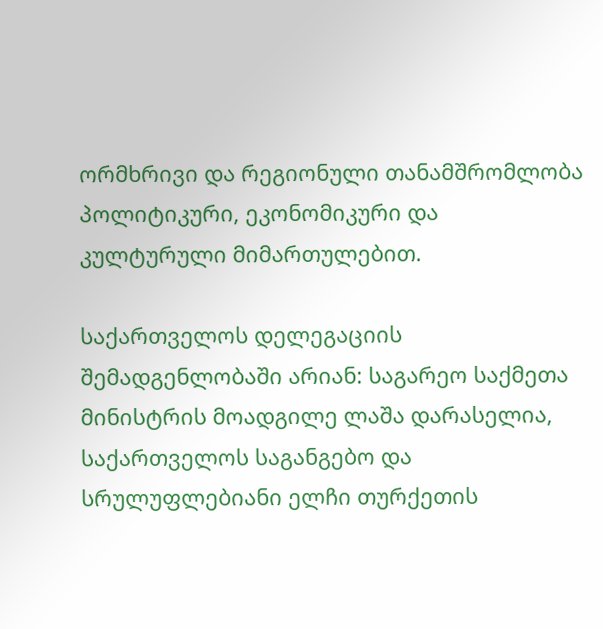ორმხრივი და რეგიონული თანამშრომლობა პოლიტიკური, ეკონომიკური და კულტურული მიმართულებით.

საქართველოს დელეგაციის შემადგენლობაში არიან: საგარეო საქმეთა მინისტრის მოადგილე ლაშა დარასელია, საქართველოს საგანგებო და სრულუფლებიანი ელჩი თურქეთის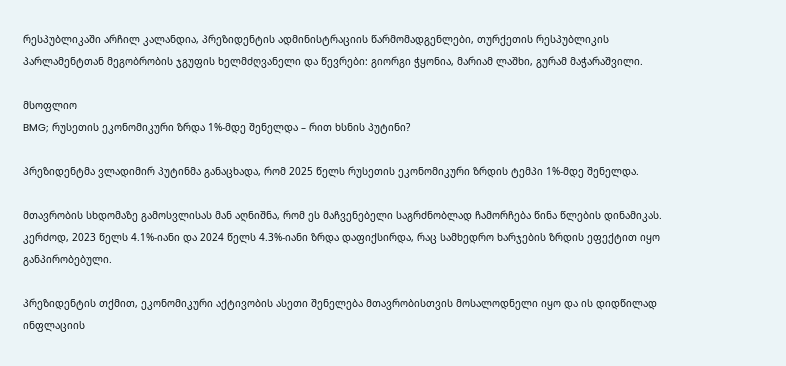რესპუბლიკაში არჩილ კალანდია, პრეზიდენტის ადმინისტრაციის წარმომადგენლები, თურქეთის რესპუბლიკის პარლამენტთან მეგობრობის ჯგუფის ხელმძღვანელი და წევრები: გიორგი ჭყონია, მარიამ ლაშხი, გურამ მაჭარაშვილი.

მსოფლიო
BMG; რუსეთის ეკონომიკური ზრდა 1%-მდე შენელდა – რით ხსნის პუტინი?

პრეზიდენტმა ვლადიმირ პუტინმა განაცხადა, რომ 2025 წელს რუსეთის ეკონომიკური ზრდის ტემპი 1%-მდე შენელდა.

მთავრობის სხდომაზე გამოსვლისას მან აღნიშნა, რომ ეს მაჩვენებელი საგრძნობლად ჩამორჩება წინა წლების დინამიკას. კერძოდ, 2023 წელს 4.1%-იანი და 2024 წელს 4.3%-იანი ზრდა დაფიქსირდა, რაც სამხედრო ხარჯების ზრდის ეფექტით იყო განპირობებული.

პრეზიდენტის თქმით, ეკონომიკური აქტივობის ასეთი შენელება მთავრობისთვის მოსალოდნელი იყო და ის დიდწილად ინფლაციის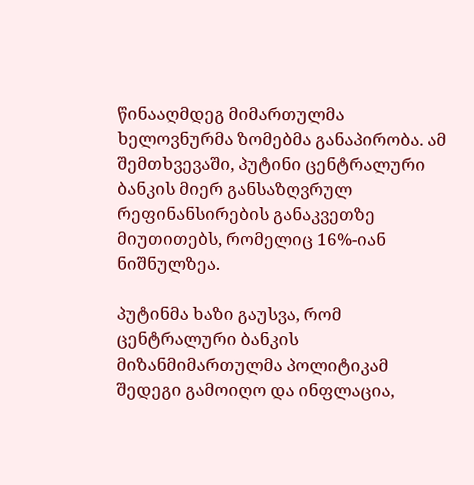წინააღმდეგ მიმართულმა ხელოვნურმა ზომებმა განაპირობა. ამ შემთხვევაში, პუტინი ცენტრალური ბანკის მიერ განსაზღვრულ რეფინანსირების განაკვეთზე მიუთითებს, რომელიც 16%-იან ნიშნულზეა.

პუტინმა ხაზი გაუსვა, რომ ცენტრალური ბანკის მიზანმიმართულმა პოლიტიკამ შედეგი გამოიღო და ინფლაცია,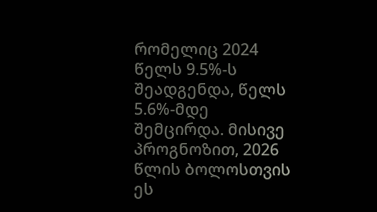რომელიც 2024 წელს 9.5%-ს შეადგენდა, წელს 5.6%-მდე შემცირდა. მისივე პროგნოზით, 2026 წლის ბოლოსთვის ეს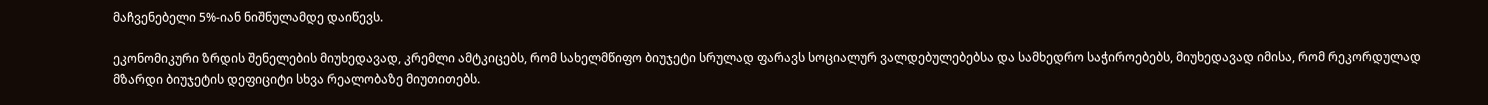მაჩვენებელი 5%-იან ნიშნულამდე დაიწევს.

ეკონომიკური ზრდის შენელების მიუხედავად, კრემლი ამტკიცებს, რომ სახელმწიფო ბიუჯეტი სრულად ფარავს სოციალურ ვალდებულებებსა და სამხედრო საჭიროებებს, მიუხედავად იმისა, რომ რეკორდულად მზარდი ბიუჯეტის დეფიციტი სხვა რეალობაზე მიუთითებს.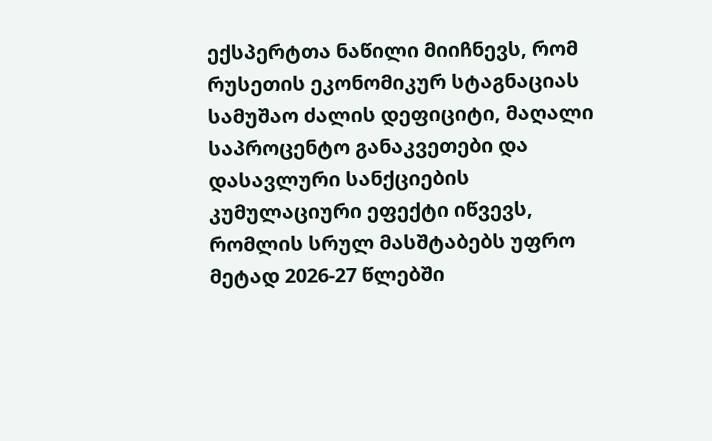ექსპერტთა ნაწილი მიიჩნევს, რომ რუსეთის ეკონომიკურ სტაგნაციას სამუშაო ძალის დეფიციტი, მაღალი საპროცენტო განაკვეთები და დასავლური სანქციების კუმულაციური ეფექტი იწვევს, რომლის სრულ მასშტაბებს უფრო მეტად 2026-27 წლებში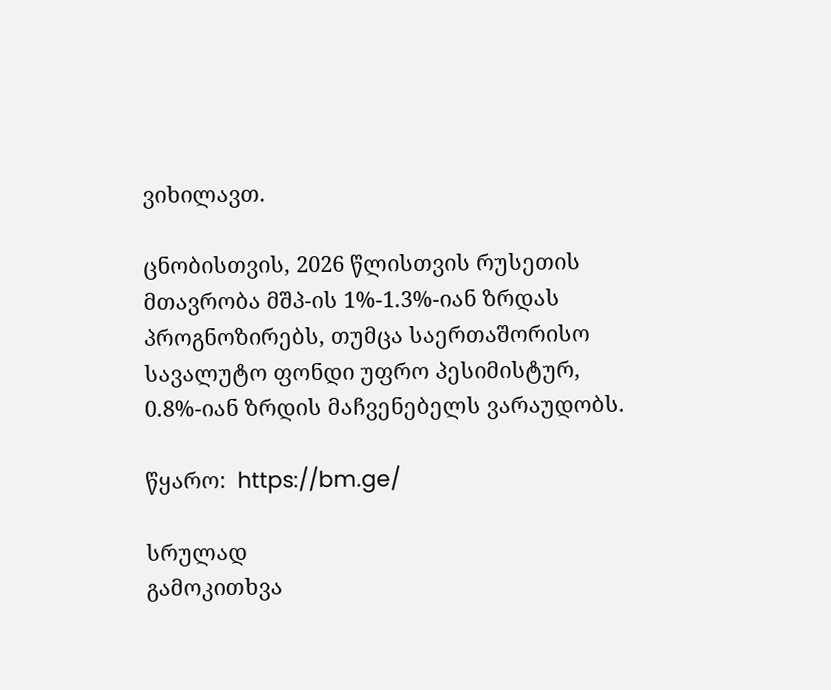ვიხილავთ.

ცნობისთვის, 2026 წლისთვის რუსეთის მთავრობა მშპ-ის 1%-1.3%-იან ზრდას პროგნოზირებს, თუმცა საერთაშორისო სავალუტო ფონდი უფრო პესიმისტურ, 0.8%-იან ზრდის მაჩვენებელს ვარაუდობს.

წყარო:  https://bm.ge/

სრულად
გამოკითხვა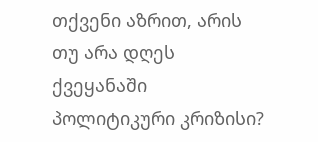თქვენი აზრით, არის თუ არა დღეს ქვეყანაში პოლიტიკური კრიზისი?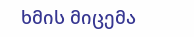ხმის მიცემა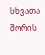სხვათა შორის